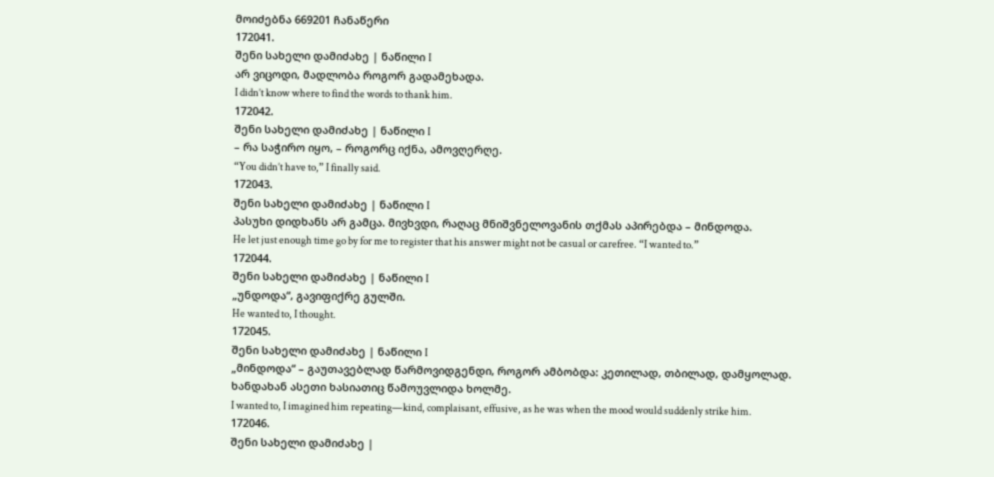მოიძებნა 669201 ჩანაწერი
172041.
შენი სახელი დამიძახე | ნაწილი I
არ ვიცოდი, მადლობა როგორ გადამეხადა.
I didn’t know where to find the words to thank him.
172042.
შენი სახელი დამიძახე | ნაწილი I
– რა საჭირო იყო, – როგორც იქნა, ამოვღერღე.
“You didn’t have to,” I finally said.
172043.
შენი სახელი დამიძახე | ნაწილი I
პასუხი დიდხანს არ გამცა. მივხვდი, რაღაც მნიშვნელოვანის თქმას აპირებდა – მინდოდა.
He let just enough time go by for me to register that his answer might not be casual or carefree. “I wanted to.”
172044.
შენი სახელი დამიძახე | ნაწილი I
„უნდოდა“, გავიფიქრე გულში.
He wanted to, I thought.
172045.
შენი სახელი დამიძახე | ნაწილი I
„მინდოდა“ – გაუთავებლად წარმოვიდგენდი, როგორ ამბობდა: კეთილად, თბილად, დამყოლად. ხანდახან ასეთი ხასიათიც წამოუვლიდა ხოლმე.
I wanted to, I imagined him repeating—kind, complaisant, effusive, as he was when the mood would suddenly strike him.
172046.
შენი სახელი დამიძახე |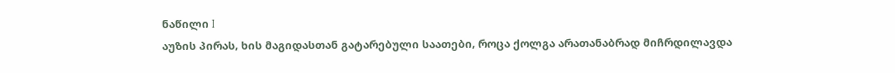ნაწილი I
აუზის პირას, ხის მაგიდასთან გატარებული საათები, როცა ქოლგა არათანაბრად მიჩრდილავდა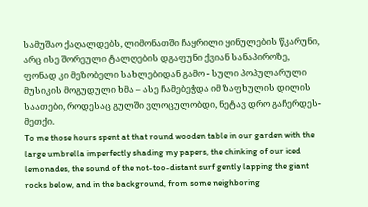სამუშაო ქაღალდებს, ლიმონათში ჩაყრილი ყინულების წკარუნი, არც ისე შორეული ტალღების დგაფუნი ქვიან სანაპიროზე, ფონად კი მეზობელი სახლებიდან გამო - სული პოპულარული მუსიკის მოგუდული ხმა – ასე ჩამებეჭდა იმ ზაფხულის დილის საათები, როდესაც გულში ვლოცულობდი, ნეტავ დრო გაჩერდეს-მეთქი.
To me those hours spent at that round wooden table in our garden with the large umbrella imperfectly shading my papers, the chinking of our iced lemonades, the sound of the not-too-distant surf gently lapping the giant rocks below, and in the background, from some neighboring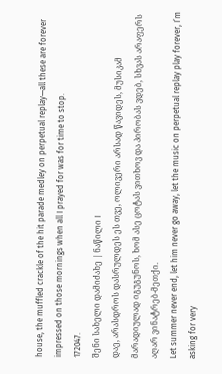house, the muffled crackle of the hit parade medley on perpetual replay—all these are forever impressed on those mornings when all I prayed for was for time to stop.
172047.
შენი სახელი დამიძახე | ნაწილი I
დაე, არასდროს დასრულდეს ეს თვე, ოლივერი არსად წავიდეს, მუსიკამ მარადიულად იგუგუნოს, ხომ ასე ცოტას ვითხოვ და პირობას ვდებ, სხვას არაფერს აღარ ვინატრებ-მეთქი.
Let summer never end, let him never go away, let the music on perpetual replay play forever, I’m asking for very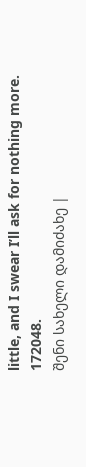little, and I swear I’ll ask for nothing more.
172048.
შენი სახელი დამიძახე |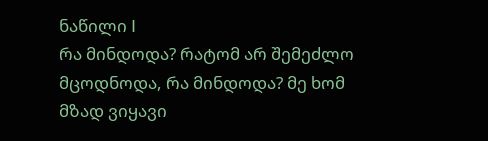ნაწილი I
რა მინდოდა? რატომ არ შემეძლო მცოდნოდა, რა მინდოდა? მე ხომ მზად ვიყავი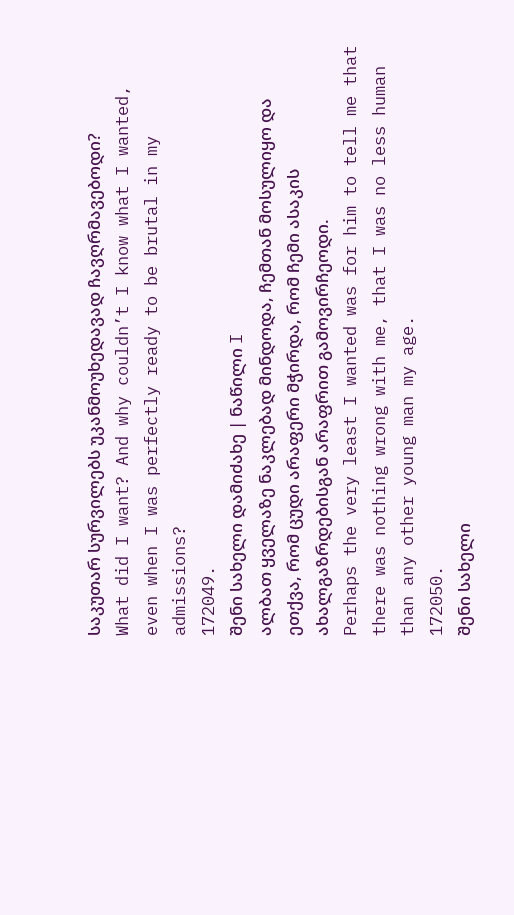საკუთარ სურვილებს უკანმოუხედავად ჩავღრმავებოდი?
What did I want? And why couldn’t I know what I wanted, even when I was perfectly ready to be brutal in my admissions?
172049.
შენი სახელი დამიძახე | ნაწილი I
ალბათ ყველაზე ნაკლებად მინდოდა, ჩემთან მოსულიყო და ეთქვა, რომ ცუდი არაფერი მჭირდა, რომ ჩემი ასაკის ახალგაზრდებისგან არაფრით გამოვირჩეოდი.
Perhaps the very least I wanted was for him to tell me that there was nothing wrong with me, that I was no less human than any other young man my age.
172050.
შენი სახელი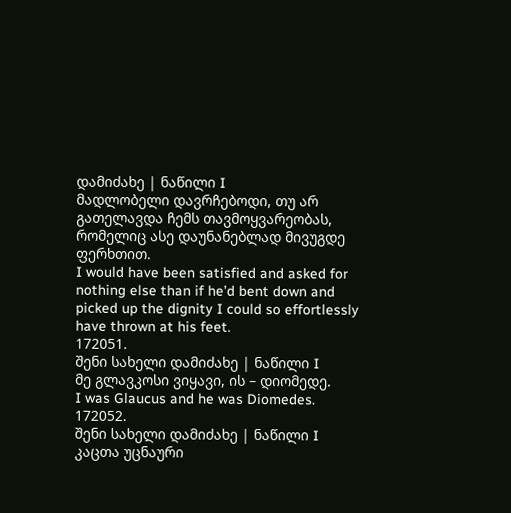დამიძახე | ნაწილი I
მადლობელი დავრჩებოდი, თუ არ გათელავდა ჩემს თავმოყვარეობას, რომელიც ასე დაუნანებლად მივუგდე ფერხთით.
I would have been satisfied and asked for nothing else than if he’d bent down and picked up the dignity I could so effortlessly have thrown at his feet.
172051.
შენი სახელი დამიძახე | ნაწილი I
მე გლავკოსი ვიყავი, ის – დიომედე.
I was Glaucus and he was Diomedes.
172052.
შენი სახელი დამიძახე | ნაწილი I
კაცთა უცნაური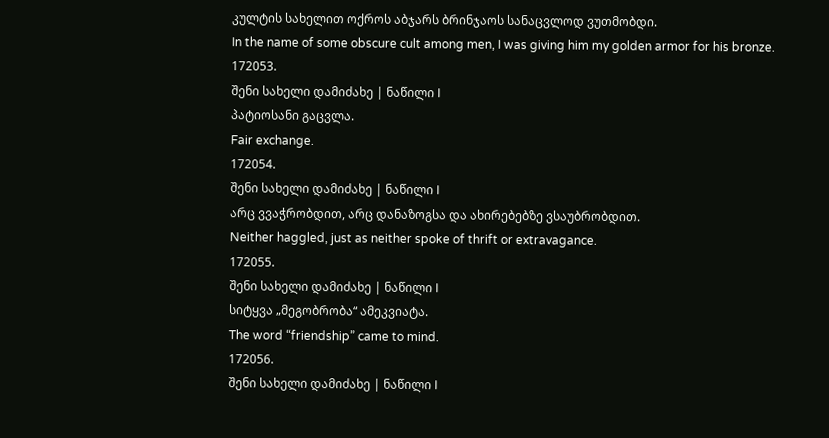კულტის სახელით ოქროს აბჯარს ბრინჯაოს სანაცვლოდ ვუთმობდი.
In the name of some obscure cult among men, I was giving him my golden armor for his bronze.
172053.
შენი სახელი დამიძახე | ნაწილი I
პატიოსანი გაცვლა.
Fair exchange.
172054.
შენი სახელი დამიძახე | ნაწილი I
არც ვვაჭრობდით, არც დანაზოგსა და ახირებებზე ვსაუბრობდით.
Neither haggled, just as neither spoke of thrift or extravagance.
172055.
შენი სახელი დამიძახე | ნაწილი I
სიტყვა „მეგობრობა“ ამეკვიატა.
The word “friendship” came to mind.
172056.
შენი სახელი დამიძახე | ნაწილი I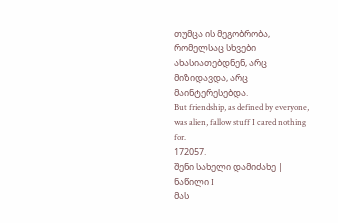თუმცა ის მეგობრობა, რომელსაც სხვები ახასიათებდნენ, არც მიზიდავდა, არც მაინტერესებდა.
But friendship, as defined by everyone, was alien, fallow stuff I cared nothing for.
172057.
შენი სახელი დამიძახე | ნაწილი I
მას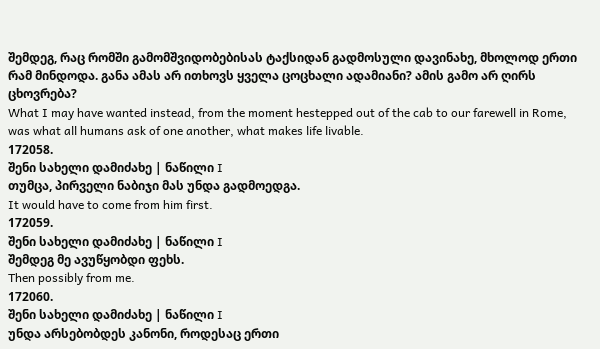შემდეგ, რაც რომში გამომშვიდობებისას ტაქსიდან გადმოსული დავინახე, მხოლოდ ერთი რამ მინდოდა. განა ამას არ ითხოვს ყველა ცოცხალი ადამიანი? ამის გამო არ ღირს ცხოვრება?
What I may have wanted instead, from the moment hestepped out of the cab to our farewell in Rome, was what all humans ask of one another, what makes life livable.
172058.
შენი სახელი დამიძახე | ნაწილი I
თუმცა, პირველი ნაბიჯი მას უნდა გადმოედგა.
It would have to come from him first.
172059.
შენი სახელი დამიძახე | ნაწილი I
შემდეგ მე ავუწყობდი ფეხს.
Then possibly from me.
172060.
შენი სახელი დამიძახე | ნაწილი I
უნდა არსებობდეს კანონი, როდესაც ერთი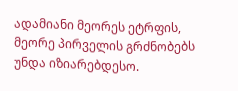ადამიანი მეორეს ეტრფის, მეორე პირველის გრძნობებს უნდა იზიარებდესო.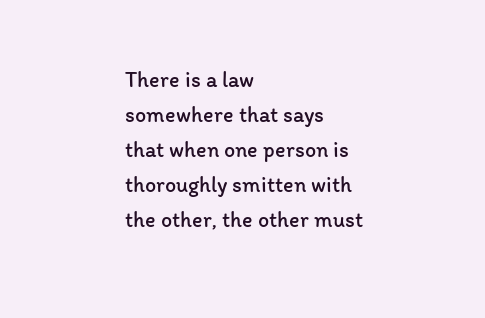There is a law somewhere that says that when one person is thoroughly smitten with the other, the other must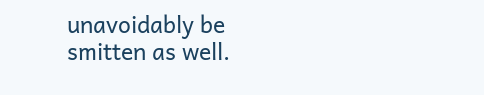unavoidably be smitten as well.